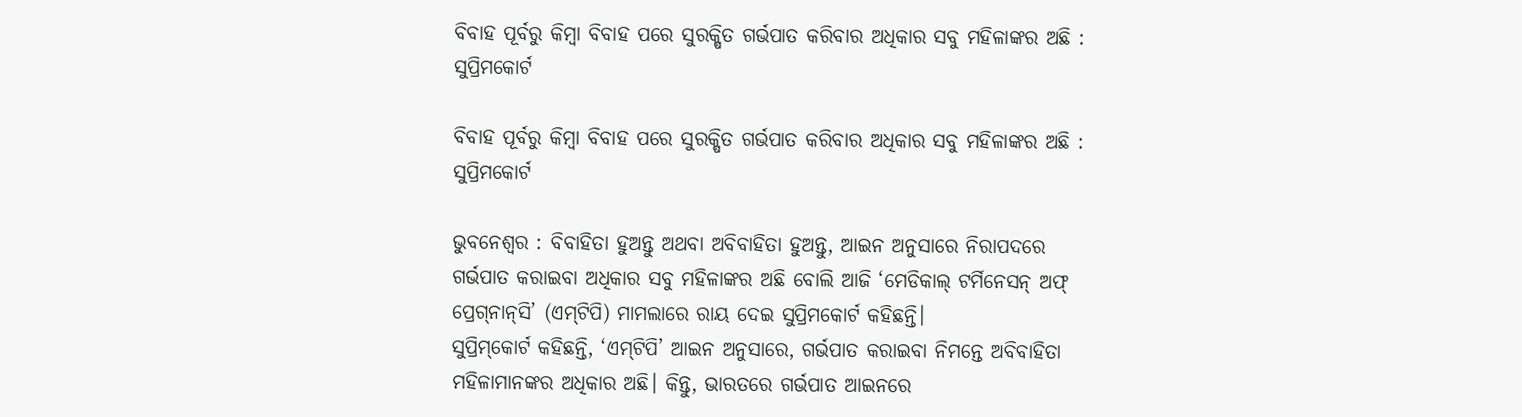ବିବାହ ପୂର୍ବରୁ କିମ୍ବା ବିବାହ ପରେ ସୁରକ୍ଷିତ ଗର୍ଭପାତ କରିବାର ଅଧିକାର ସବୁ ମହିଳାଙ୍କର ଅଛି : ସୁପ୍ରିମକୋର୍ଟ

ବିବାହ ପୂର୍ବରୁ କିମ୍ବା ବିବାହ ପରେ ସୁରକ୍ଷିତ ଗର୍ଭପାତ କରିବାର ଅଧିକାର ସବୁ ମହିଳାଙ୍କର ଅଛି : ସୁପ୍ରିମକୋର୍ଟ

ଭୁବନେଶ୍ୱର : ବିବାହିତା ହୁଅନ୍ତୁ ଅଥବା ଅବିବାହିତା ହୁଅନ୍ତୁ, ଆଇନ ଅନୁସାରେ ନିରାପଦରେ ଗର୍ଭପାତ କରାଇବା ଅଧିକାର ସବୁ ମହିଳାଙ୍କର ଅଛି ବୋଲି ଆଜି ‘ମେଡିକାଲ୍‌ ଟର୍ମିନେସନ୍‌ ଅଫ୍‌ ପ୍ରେଗ୍‌ନାନ୍‌ସି’ (ଏମ୍‌ଟିପି) ମାମଲାରେ ରାୟ ଦେଇ ସୁପ୍ରିମକୋର୍ଟ କହିଛନ୍ତି।
ସୁପ୍ରିମ୍‌କୋର୍ଟ କହିଛନ୍ତି, ‘ଏମ୍‌ଟିପି’ ଆଇନ ଅନୁସାରେ, ଗର୍ଭପାତ କରାଇବା ନିମନ୍ତେ ଅବିବାହିତା ମହିଳାମାନଙ୍କର ଅଧିକାର ଅଛି। କିନ୍ତୁ, ଭାରତରେ ଗର୍ଭପାତ ଆଇନରେ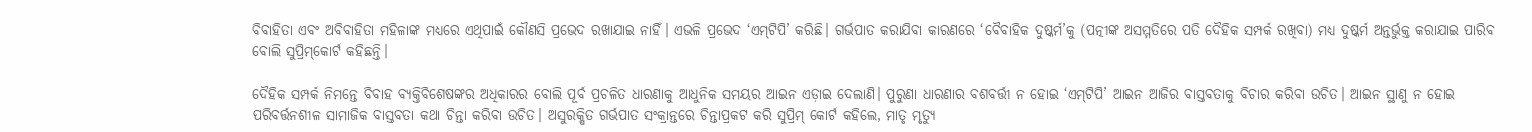ବିବାହିତା ଏବଂ ଅବିବାହିତା ମହିଳାଙ୍କ ମଧ୍ୟରେ ଏଥିପାଇଁ କୌଣସି ପ୍ରଭେଦ ରଖାଯାଇ ନାହିଁ। ଏଭଳି ପ୍ରଭେଦ ‘ଏମ୍‌ଟିପି’ କରିଛି। ଗର୍ଭପାତ କରାଯିବା କାରଣରେ ‘ବୈବାହିକ ଦୁଷ୍କର୍ମ’କୁ (ପତ୍ନୀଙ୍କ ଅସମ୍ମତିରେ ପତି ଦୈହିକ ସମ୍ପର୍କ ରଖିବା) ମଧ୍ୟ ଦୁଷ୍କର୍ମ ଅନ୍ତର୍ଭୁକ୍ତ କରାଯାଇ ପାରିବ ବୋଲି ସୁପ୍ରିମ୍‌କୋର୍ଟ କହିଛନ୍ତି।

ଦୈହିକ ସମ୍ପର୍କ ନିମନ୍ତେ ବିବାହ ବ୍ୟକ୍ତିବିଶେଷଙ୍କର ଅଧିକାରର ବୋଲି ପୂର୍ବ ପ୍ରଚଳିତ ଧାରଣାକୁ ଆଧୁନିକ ସମୟର ଆଇନ ଏଡ଼ାଇ ଦେଲାଣି। ପୁରୁଣା ଧାରଣାର ବଶବର୍ତ୍ତୀ ନ ହୋଇ ‘ଏମ୍‌ଟିପି’ ଆଇନ ଆଜିର ବାସ୍ତବତାକୁ ବିଚାର କରିବା ଉଚିତ। ଆଇନ ସ୍ଥାଣୁ ନ ହୋଇ ପରିବର୍ତ୍ତନଶୀଳ ସାମାଜିକ ବାସ୍ତବତା କଥା ଚିନ୍ତା କରିବା ଉଚିତ। ଅସୁରକ୍ଷିତ ଗର୍ଭପାତ ସଂକ୍ରାନ୍ତରେ ଚିନ୍ତାପ୍ରକଟ କରି ସୁପ୍ରିମ୍‌ କୋର୍ଟ କହିଲେ, ମାତୃ ମୃତ୍ୟୁ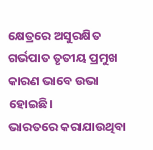କ୍ଷେତ୍ରରେ ଅସୁରକ୍ଷିତ ଗର୍ଭପାତ ତୃତୀୟ ପ୍ରମୁଖ କାରଣ ଭାବେ ଉଭା ହୋଇଛି। ଭାରତରେ ‌କରାଯାଉଥିବା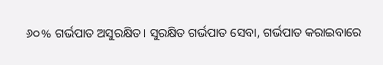୬୦% ଗର୍ଭପାତ ଅସୁରକ୍ଷିତ। ସୁରକ୍ଷିତ ଗର୍ଭପାତ ସେବା, ଗର୍ଭପାତ କରାଇବାରେ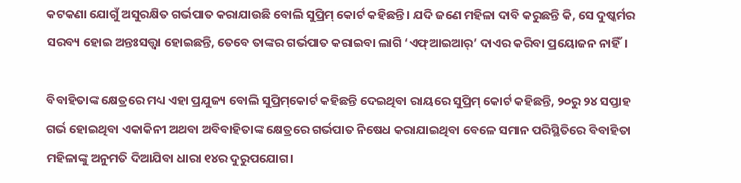କଟକଣା ଯୋଗୁଁ ଅସୁରକ୍ଷିତ ଗର୍ଭପାତ କରାଯାଉଛି ବୋଲି ସୁପ୍ରିମ୍‌ କୋର୍ଟ କହିଛନ୍ତି। ଯଦି ଜଣେ ମହିଳା ଦାବି କରୁଛନ୍ତି କି, ସେ ଦୁଷ୍କର୍ମର ସରବ୍ୟ ହୋଇ ଅନ୍ତଃସତ୍ତ୍ବା ହୋଇଛନ୍ତି, ତେବେ ତାଙ୍କର ଗର୍ଭପାତ କରାଇବା ଲାଗି ‘ଏଫ୍‌ଆଇଆର୍‌’ ଦାଏର କରିବା ପ୍ରୟୋଜନ ନାହିଁ।

ବିବାହିତାଙ୍କ କ୍ଷେତ୍ରରେ ମଧ୍ୟ ଏହା ପ୍ରଯୁଜ୍ୟ ବୋଲି ସୁପ୍ରିମ୍‌କୋର୍ଟ କହିଛନ୍ତି ଦେଇଥିବା ରାୟରେ ସୁପ୍ରିମ୍‌ କୋର୍ଟ କହିଛନ୍ତି, ୨୦ରୁ ୨୪ ସପ୍ତାହ ଗର୍ଭ ହୋଇଥିବା ଏକାକିନୀ ଅଥବା ଅବିବାହିତାଙ୍କ କ୍ଷେତ୍ରରେ ଗର୍ଭପାତ ନିଷେଧ କରାଯାଇଥିବା ବେଳେ ସମାନ ପରିସ୍ଥିତିରେ ବିବାହିତା ମହିଳାଙ୍କୁ ଅନୁମତି ଦିଆଯିବା ଧାରା ୧୪ର ଦୁରୁପଯୋଗ।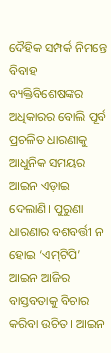ଦୈହିକ ସମ୍ପର୍କ ନିମନ୍ତେ ବିବାହ ବ୍ୟକ୍ତିବିଶେଷଙ୍କର ଅଧିକାରର ବୋଲି ପୂର୍ବ ପ୍ରଚଳିତ ଧାରଣାକୁ ଆଧୁନିକ ସମୟର ଆଇନ ଏଡ଼ାଇ ଦେଲାଣି। ପୁରୁଣା ଧାରଣାର ବଶବର୍ତ୍ତୀ ନ ହୋଇ ‘ଏମ୍‌ଟିପି’ ଆଇନ ଆଜିର ବାସ୍ତବତାକୁ ବିଚାର କରିବା ଉଚିତ। ଆଇନ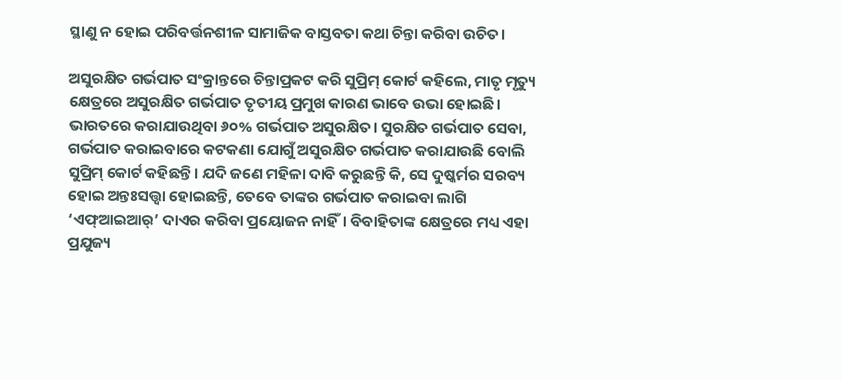ସ୍ଥାଣୁ ନ ହୋଇ ପରିବର୍ତ୍ତନଶୀଳ ସାମାଜିକ ବାସ୍ତବତା କଥା ଚିନ୍ତା କରିବା ଉଚିତ।

ଅସୁରକ୍ଷିତ ଗର୍ଭପାତ ସଂକ୍ରାନ୍ତରେ ଚିନ୍ତାପ୍ରକଟ କରି ସୁପ୍ରିମ୍‌ କୋର୍ଟ କହିଲେ, ମାତୃ ମୃତ୍ୟୁ କ୍ଷେତ୍ରରେ ଅସୁରକ୍ଷିତ ଗର୍ଭପାତ ତୃତୀୟ ପ୍ରମୁଖ କାରଣ ଭାବେ ଉଭା ହୋଇଛି। ଭାରତରେ ‌କରାଯାଉଥିବା ୬୦% ଗର୍ଭପାତ ଅସୁରକ୍ଷିତ। ସୁରକ୍ଷିତ ଗର୍ଭପାତ ସେବା, ଗର୍ଭପାତ କରାଇବାରେ କଟକଣା ଯୋଗୁଁ ଅସୁରକ୍ଷିତ ଗର୍ଭପାତ କରାଯାଉଛି ବୋଲି ସୁପ୍ରିମ୍‌ କୋର୍ଟ କହିଛନ୍ତି। ଯଦି ଜଣେ ମହିଳା ଦାବି କରୁଛନ୍ତି କି, ସେ ଦୁଷ୍କର୍ମର ସରବ୍ୟ ହୋଇ ଅନ୍ତଃସତ୍ତ୍ବା ହୋଇଛନ୍ତି, ତେବେ ତାଙ୍କର ଗର୍ଭପାତ କରାଇବା ଲାଗି ‘ଏଫ୍‌ଆଇଆର୍‌’ ଦାଏର କରିବା ପ୍ରୟୋଜନ ନାହିଁ। ବିବାହିତାଙ୍କ କ୍ଷେତ୍ରରେ ମଧ୍ୟ ଏହା ପ୍ରଯୁଜ୍ୟ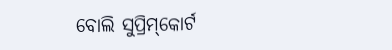ବୋଲି ସୁପ୍ରିମ୍‌କୋର୍ଟ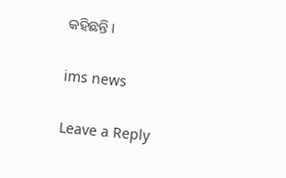କହିଛନ୍ତି ।

ims news

Leave a Reply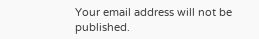Your email address will not be published.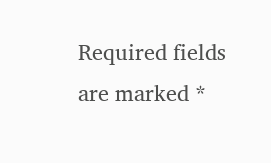Required fields are marked *